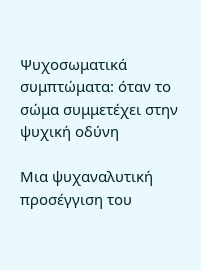Ψυχοσωματικά συμπτώματα: όταν το σώμα συμμετέχει στην ψυχική οδύνη

Μια ψυχαναλυτική προσέγγιση του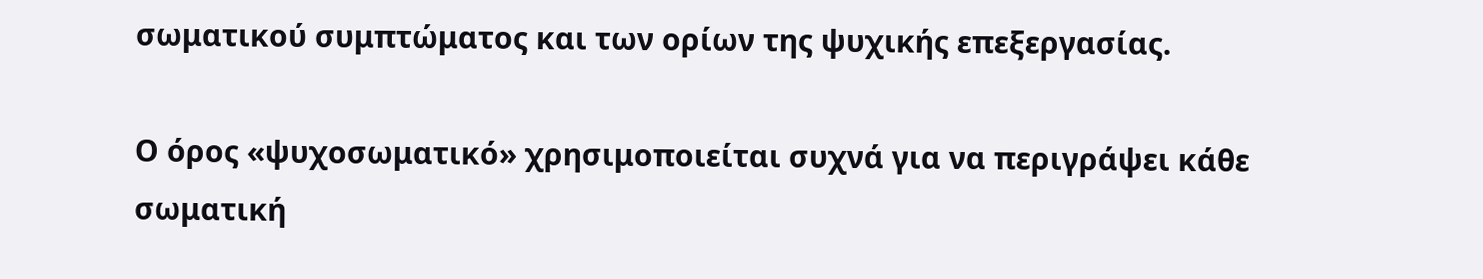σωματικού συμπτώματος και των ορίων της ψυχικής επεξεργασίας.

Ο όρος «ψυχοσωματικό» χρησιμοποιείται συχνά για να περιγράψει κάθε σωματική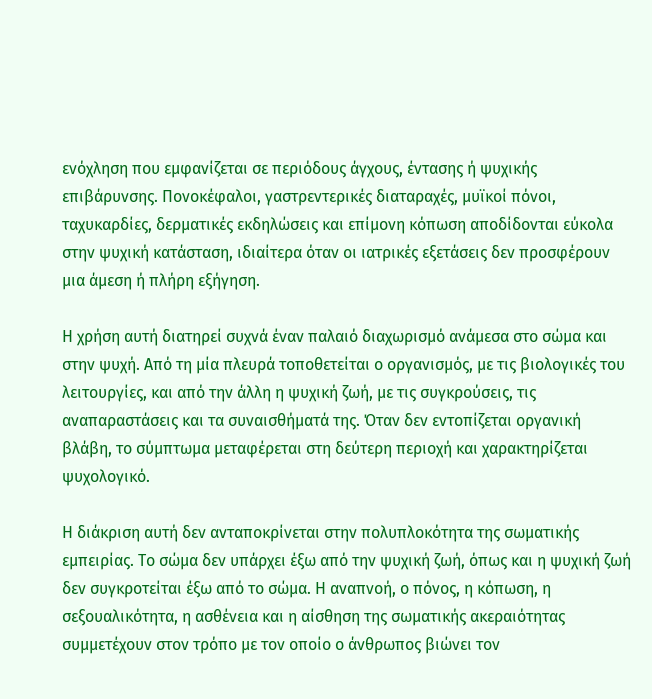ενόχληση που εμφανίζεται σε περιόδους άγχους, έντασης ή ψυχικής επιβάρυνσης. Πονοκέφαλοι, γαστρεντερικές διαταραχές, μυϊκοί πόνοι, ταχυκαρδίες, δερματικές εκδηλώσεις και επίμονη κόπωση αποδίδονται εύκολα στην ψυχική κατάσταση, ιδιαίτερα όταν οι ιατρικές εξετάσεις δεν προσφέρουν μια άμεση ή πλήρη εξήγηση.

Η χρήση αυτή διατηρεί συχνά έναν παλαιό διαχωρισμό ανάμεσα στο σώμα και στην ψυχή. Από τη μία πλευρά τοποθετείται ο οργανισμός, με τις βιολογικές του λειτουργίες, και από την άλλη η ψυχική ζωή, με τις συγκρούσεις, τις αναπαραστάσεις και τα συναισθήματά της. Όταν δεν εντοπίζεται οργανική βλάβη, το σύμπτωμα μεταφέρεται στη δεύτερη περιοχή και χαρακτηρίζεται ψυχολογικό.

Η διάκριση αυτή δεν ανταποκρίνεται στην πολυπλοκότητα της σωματικής εμπειρίας. Το σώμα δεν υπάρχει έξω από την ψυχική ζωή, όπως και η ψυχική ζωή δεν συγκροτείται έξω από το σώμα. Η αναπνοή, ο πόνος, η κόπωση, η σεξουαλικότητα, η ασθένεια και η αίσθηση της σωματικής ακεραιότητας συμμετέχουν στον τρόπο με τον οποίο ο άνθρωπος βιώνει τον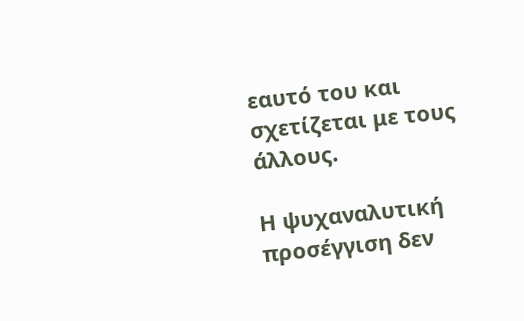εαυτό του και σχετίζεται με τους άλλους.

Η ψυχαναλυτική προσέγγιση δεν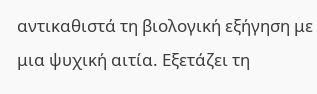αντικαθιστά τη βιολογική εξήγηση με μια ψυχική αιτία. Εξετάζει τη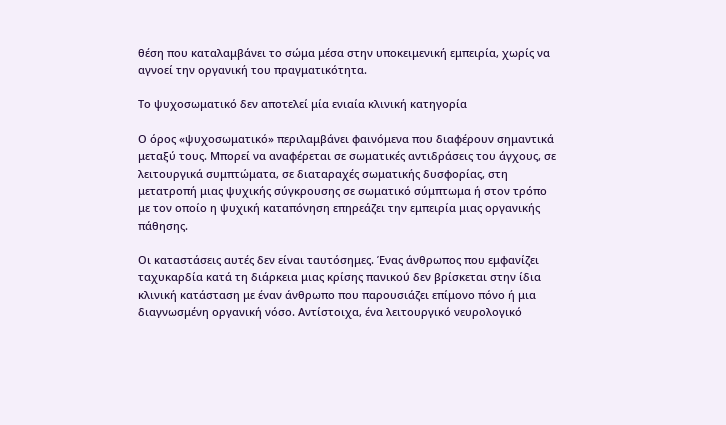θέση που καταλαμβάνει το σώμα μέσα στην υποκειμενική εμπειρία, χωρίς να αγνοεί την οργανική του πραγματικότητα.

Το ψυχοσωματικό δεν αποτελεί μία ενιαία κλινική κατηγορία

Ο όρος «ψυχοσωματικό» περιλαμβάνει φαινόμενα που διαφέρουν σημαντικά μεταξύ τους. Μπορεί να αναφέρεται σε σωματικές αντιδράσεις του άγχους, σε λειτουργικά συμπτώματα, σε διαταραχές σωματικής δυσφορίας, στη μετατροπή μιας ψυχικής σύγκρουσης σε σωματικό σύμπτωμα ή στον τρόπο με τον οποίο η ψυχική καταπόνηση επηρεάζει την εμπειρία μιας οργανικής πάθησης.

Οι καταστάσεις αυτές δεν είναι ταυτόσημες. Ένας άνθρωπος που εμφανίζει ταχυκαρδία κατά τη διάρκεια μιας κρίσης πανικού δεν βρίσκεται στην ίδια κλινική κατάσταση με έναν άνθρωπο που παρουσιάζει επίμονο πόνο ή μια διαγνωσμένη οργανική νόσο. Αντίστοιχα, ένα λειτουργικό νευρολογικό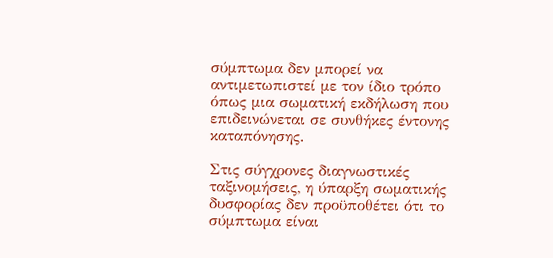σύμπτωμα δεν μπορεί να αντιμετωπιστεί με τον ίδιο τρόπο όπως μια σωματική εκδήλωση που επιδεινώνεται σε συνθήκες έντονης καταπόνησης.

Στις σύγχρονες διαγνωστικές ταξινομήσεις, η ύπαρξη σωματικής δυσφορίας δεν προϋποθέτει ότι το σύμπτωμα είναι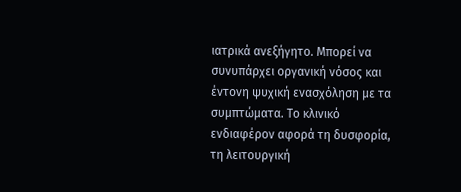ιατρικά ανεξήγητο. Μπορεί να συνυπάρχει οργανική νόσος και έντονη ψυχική ενασχόληση με τα συμπτώματα. Το κλινικό ενδιαφέρον αφορά τη δυσφορία, τη λειτουργική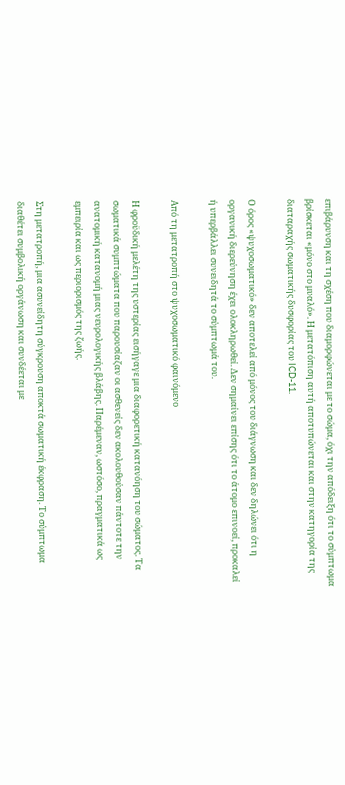επιβάρυνση και τη σχέση που διαμορφώνεται με το σώμα, όχι την απόδειξη ότι το σύμπτωμα βρίσκεται «μόνο στο μυαλό». Η μετατόπιση αυτή αποτυπώνεται και στην κατηγορία της διαταραχής σωματικής δυσφορίας του ICD-11.

Ο όρος «ψυχοσωματικό» δεν αποτελεί από μόνος του διάγνωση και δεν δηλώνει ότι η οργανική διερεύνηση έχει ολοκληρωθεί. Δεν σημαίνει επίσης ότι το άτομο επινοεί, προκαλεί ή υπερβάλλει συνειδητά το σύμπτωμά του.

Από τη μετατροπή στο ψυχοσωματικό φαινόμενο

Η φροϋδική μελέτη της υστερίας εισήγαγε μια διαφορετική κατανόηση του σώματος. Τα σωματικά συμπτώματα που παρουσίαζαν οι ασθενείς δεν ακολουθούσαν πάντοτε την ανατομική κατανομή μιας νευρολογικής βλάβης. Παρέμεναν, ωστόσο, πραγματικά ως εμπειρία και ως περιορισμός της ζωής.

Στη μετατροπή, μια ασυνείδητη σύγκρουση αποκτά σωματική έκφραση. Το σύμπτωμα διαθέτει συμβολική οργάνωση και συνδέεται με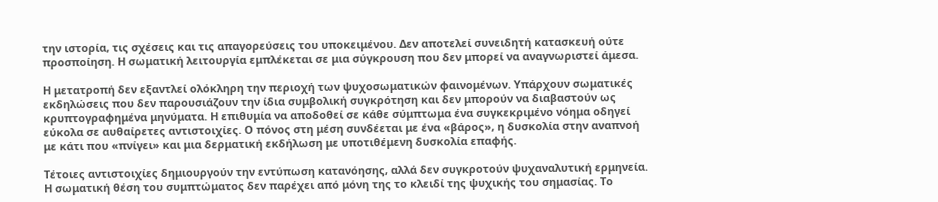την ιστορία, τις σχέσεις και τις απαγορεύσεις του υποκειμένου. Δεν αποτελεί συνειδητή κατασκευή ούτε προσποίηση. Η σωματική λειτουργία εμπλέκεται σε μια σύγκρουση που δεν μπορεί να αναγνωριστεί άμεσα.

Η μετατροπή δεν εξαντλεί ολόκληρη την περιοχή των ψυχοσωματικών φαινομένων. Υπάρχουν σωματικές εκδηλώσεις που δεν παρουσιάζουν την ίδια συμβολική συγκρότηση και δεν μπορούν να διαβαστούν ως κρυπτογραφημένα μηνύματα. Η επιθυμία να αποδοθεί σε κάθε σύμπτωμα ένα συγκεκριμένο νόημα οδηγεί εύκολα σε αυθαίρετες αντιστοιχίες. Ο πόνος στη μέση συνδέεται με ένα «βάρος», η δυσκολία στην αναπνοή με κάτι που «πνίγει» και μια δερματική εκδήλωση με υποτιθέμενη δυσκολία επαφής.

Τέτοιες αντιστοιχίες δημιουργούν την εντύπωση κατανόησης, αλλά δεν συγκροτούν ψυχαναλυτική ερμηνεία. Η σωματική θέση του συμπτώματος δεν παρέχει από μόνη της το κλειδί της ψυχικής του σημασίας. Το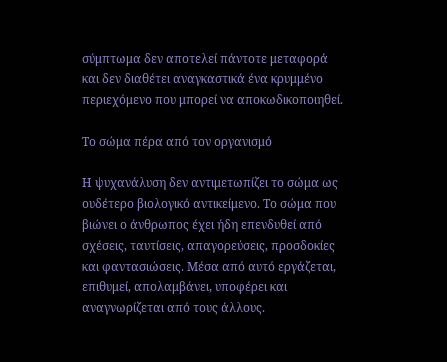σύμπτωμα δεν αποτελεί πάντοτε μεταφορά και δεν διαθέτει αναγκαστικά ένα κρυμμένο περιεχόμενο που μπορεί να αποκωδικοποιηθεί.

Το σώμα πέρα από τον οργανισμό

Η ψυχανάλυση δεν αντιμετωπίζει το σώμα ως ουδέτερο βιολογικό αντικείμενο. Το σώμα που βιώνει ο άνθρωπος έχει ήδη επενδυθεί από σχέσεις, ταυτίσεις, απαγορεύσεις, προσδοκίες και φαντασιώσεις. Μέσα από αυτό εργάζεται, επιθυμεί, απολαμβάνει, υποφέρει και αναγνωρίζεται από τους άλλους.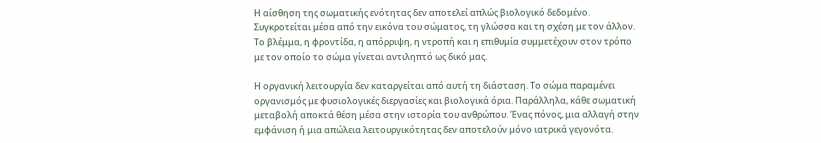Η αίσθηση της σωματικής ενότητας δεν αποτελεί απλώς βιολογικό δεδομένο. Συγκροτείται μέσα από την εικόνα του σώματος, τη γλώσσα και τη σχέση με τον άλλον. Το βλέμμα, η φροντίδα, η απόρριψη, η ντροπή και η επιθυμία συμμετέχουν στον τρόπο με τον οποίο το σώμα γίνεται αντιληπτό ως δικό μας.

Η οργανική λειτουργία δεν καταργείται από αυτή τη διάσταση. Το σώμα παραμένει οργανισμός με φυσιολογικές διεργασίες και βιολογικά όρια. Παράλληλα, κάθε σωματική μεταβολή αποκτά θέση μέσα στην ιστορία του ανθρώπου. Ένας πόνος, μια αλλαγή στην εμφάνιση ή μια απώλεια λειτουργικότητας δεν αποτελούν μόνο ιατρικά γεγονότα.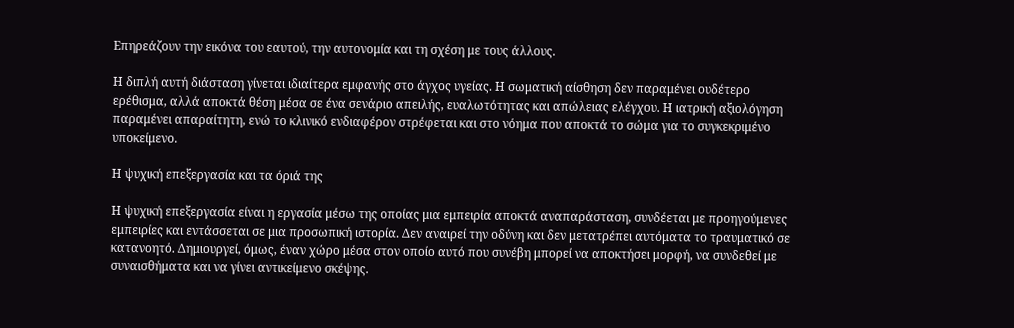Επηρεάζουν την εικόνα του εαυτού, την αυτονομία και τη σχέση με τους άλλους.

Η διπλή αυτή διάσταση γίνεται ιδιαίτερα εμφανής στο άγχος υγείας. Η σωματική αίσθηση δεν παραμένει ουδέτερο ερέθισμα, αλλά αποκτά θέση μέσα σε ένα σενάριο απειλής, ευαλωτότητας και απώλειας ελέγχου. Η ιατρική αξιολόγηση παραμένει απαραίτητη, ενώ το κλινικό ενδιαφέρον στρέφεται και στο νόημα που αποκτά το σώμα για το συγκεκριμένο υποκείμενο.

Η ψυχική επεξεργασία και τα όριά της

Η ψυχική επεξεργασία είναι η εργασία μέσω της οποίας μια εμπειρία αποκτά αναπαράσταση, συνδέεται με προηγούμενες εμπειρίες και εντάσσεται σε μια προσωπική ιστορία. Δεν αναιρεί την οδύνη και δεν μετατρέπει αυτόματα το τραυματικό σε κατανοητό. Δημιουργεί, όμως, έναν χώρο μέσα στον οποίο αυτό που συνέβη μπορεί να αποκτήσει μορφή, να συνδεθεί με συναισθήματα και να γίνει αντικείμενο σκέψης.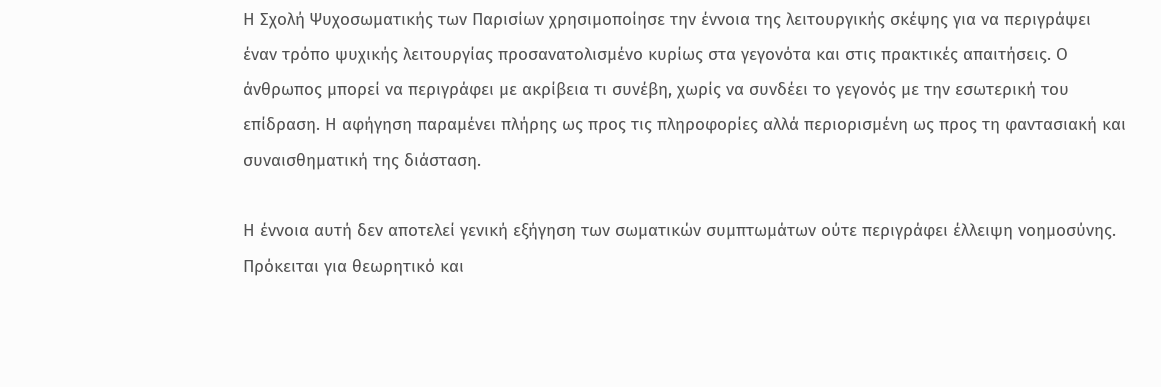Η Σχολή Ψυχοσωματικής των Παρισίων χρησιμοποίησε την έννοια της λειτουργικής σκέψης για να περιγράψει έναν τρόπο ψυχικής λειτουργίας προσανατολισμένο κυρίως στα γεγονότα και στις πρακτικές απαιτήσεις. Ο άνθρωπος μπορεί να περιγράφει με ακρίβεια τι συνέβη, χωρίς να συνδέει το γεγονός με την εσωτερική του επίδραση. Η αφήγηση παραμένει πλήρης ως προς τις πληροφορίες αλλά περιορισμένη ως προς τη φαντασιακή και συναισθηματική της διάσταση.

Η έννοια αυτή δεν αποτελεί γενική εξήγηση των σωματικών συμπτωμάτων ούτε περιγράφει έλλειψη νοημοσύνης. Πρόκειται για θεωρητικό και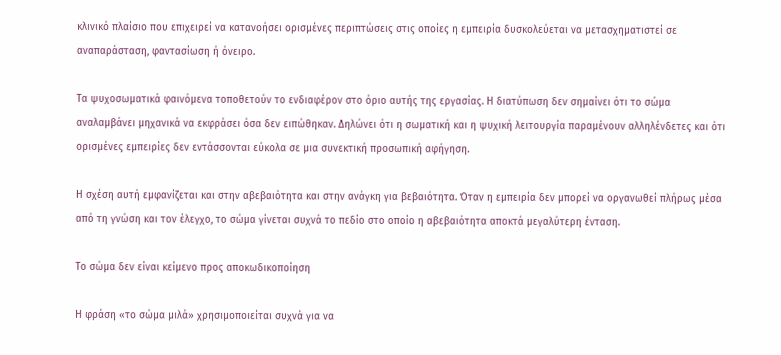κλινικό πλαίσιο που επιχειρεί να κατανοήσει ορισμένες περιπτώσεις στις οποίες η εμπειρία δυσκολεύεται να μετασχηματιστεί σε αναπαράσταση, φαντασίωση ή όνειρο.

Τα ψυχοσωματικά φαινόμενα τοποθετούν το ενδιαφέρον στο όριο αυτής της εργασίας. Η διατύπωση δεν σημαίνει ότι το σώμα αναλαμβάνει μηχανικά να εκφράσει όσα δεν ειπώθηκαν. Δηλώνει ότι η σωματική και η ψυχική λειτουργία παραμένουν αλληλένδετες και ότι ορισμένες εμπειρίες δεν εντάσσονται εύκολα σε μια συνεκτική προσωπική αφήγηση.

Η σχέση αυτή εμφανίζεται και στην αβεβαιότητα και στην ανάγκη για βεβαιότητα. Όταν η εμπειρία δεν μπορεί να οργανωθεί πλήρως μέσα από τη γνώση και τον έλεγχο, το σώμα γίνεται συχνά το πεδίο στο οποίο η αβεβαιότητα αποκτά μεγαλύτερη ένταση.

Το σώμα δεν είναι κείμενο προς αποκωδικοποίηση

Η φράση «το σώμα μιλά» χρησιμοποιείται συχνά για να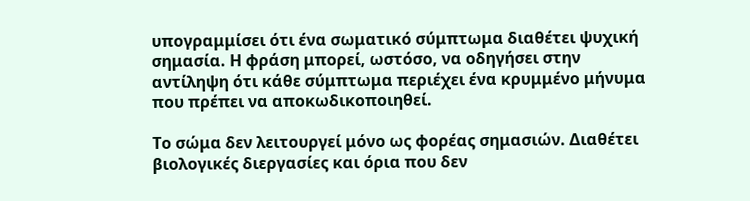υπογραμμίσει ότι ένα σωματικό σύμπτωμα διαθέτει ψυχική σημασία. Η φράση μπορεί, ωστόσο, να οδηγήσει στην αντίληψη ότι κάθε σύμπτωμα περιέχει ένα κρυμμένο μήνυμα που πρέπει να αποκωδικοποιηθεί.

Το σώμα δεν λειτουργεί μόνο ως φορέας σημασιών. Διαθέτει βιολογικές διεργασίες και όρια που δεν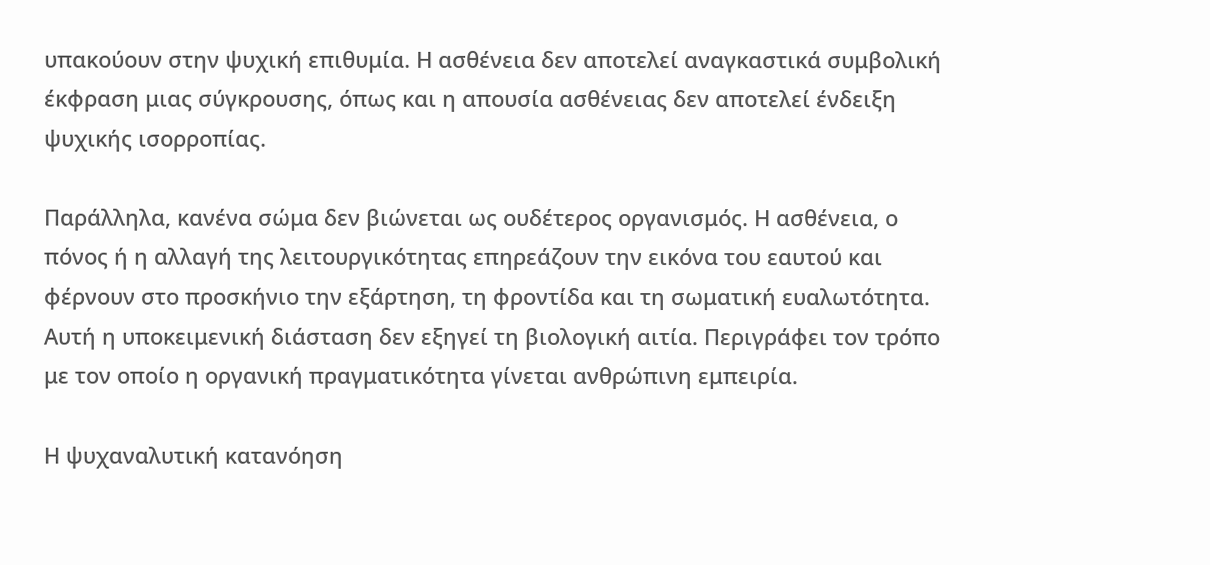υπακούουν στην ψυχική επιθυμία. Η ασθένεια δεν αποτελεί αναγκαστικά συμβολική έκφραση μιας σύγκρουσης, όπως και η απουσία ασθένειας δεν αποτελεί ένδειξη ψυχικής ισορροπίας.

Παράλληλα, κανένα σώμα δεν βιώνεται ως ουδέτερος οργανισμός. Η ασθένεια, ο πόνος ή η αλλαγή της λειτουργικότητας επηρεάζουν την εικόνα του εαυτού και φέρνουν στο προσκήνιο την εξάρτηση, τη φροντίδα και τη σωματική ευαλωτότητα. Αυτή η υποκειμενική διάσταση δεν εξηγεί τη βιολογική αιτία. Περιγράφει τον τρόπο με τον οποίο η οργανική πραγματικότητα γίνεται ανθρώπινη εμπειρία.

Η ψυχαναλυτική κατανόηση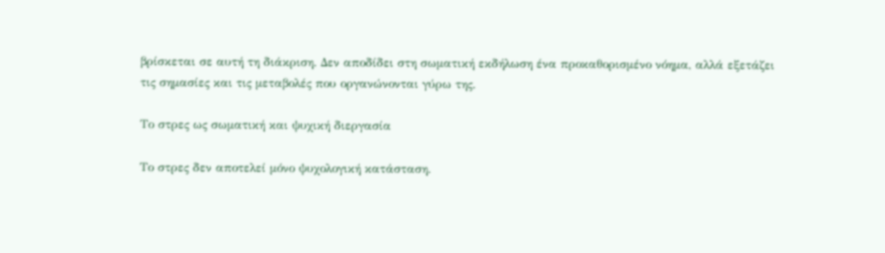βρίσκεται σε αυτή τη διάκριση. Δεν αποδίδει στη σωματική εκδήλωση ένα προκαθορισμένο νόημα, αλλά εξετάζει τις σημασίες και τις μεταβολές που οργανώνονται γύρω της.

Το στρες ως σωματική και ψυχική διεργασία

Το στρες δεν αποτελεί μόνο ψυχολογική κατάσταση.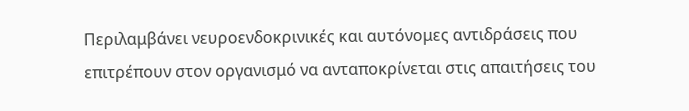Περιλαμβάνει νευροενδοκρινικές και αυτόνομες αντιδράσεις που επιτρέπουν στον οργανισμό να ανταποκρίνεται στις απαιτήσεις του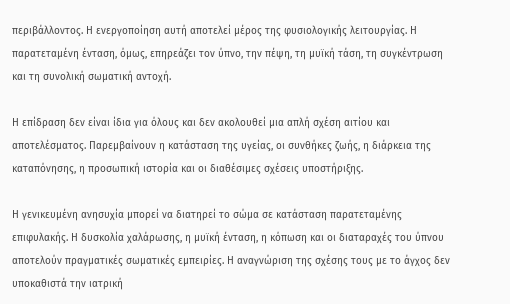περιβάλλοντος. Η ενεργοποίηση αυτή αποτελεί μέρος της φυσιολογικής λειτουργίας. Η παρατεταμένη ένταση, όμως, επηρεάζει τον ύπνο, την πέψη, τη μυϊκή τάση, τη συγκέντρωση και τη συνολική σωματική αντοχή.

Η επίδραση δεν είναι ίδια για όλους και δεν ακολουθεί μια απλή σχέση αιτίου και αποτελέσματος. Παρεμβαίνουν η κατάσταση της υγείας, οι συνθήκες ζωής, η διάρκεια της καταπόνησης, η προσωπική ιστορία και οι διαθέσιμες σχέσεις υποστήριξης.

Η γενικευμένη ανησυχία μπορεί να διατηρεί το σώμα σε κατάσταση παρατεταμένης επιφυλακής. Η δυσκολία χαλάρωσης, η μυϊκή ένταση, η κόπωση και οι διαταραχές του ύπνου αποτελούν πραγματικές σωματικές εμπειρίες. Η αναγνώριση της σχέσης τους με το άγχος δεν υποκαθιστά την ιατρική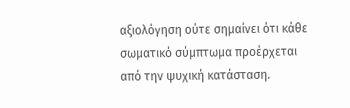αξιολόγηση ούτε σημαίνει ότι κάθε σωματικό σύμπτωμα προέρχεται από την ψυχική κατάσταση.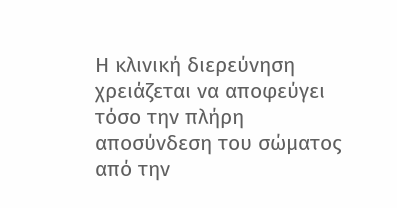Η κλινική διερεύνηση χρειάζεται να αποφεύγει τόσο την πλήρη αποσύνδεση του σώματος από την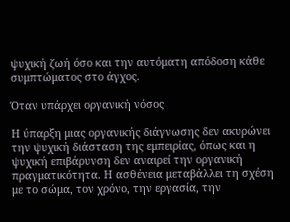ψυχική ζωή όσο και την αυτόματη απόδοση κάθε συμπτώματος στο άγχος.

Όταν υπάρχει οργανική νόσος

Η ύπαρξη μιας οργανικής διάγνωσης δεν ακυρώνει την ψυχική διάσταση της εμπειρίας, όπως και η ψυχική επιβάρυνση δεν αναιρεί την οργανική πραγματικότητα. Η ασθένεια μεταβάλλει τη σχέση με το σώμα, τον χρόνο, την εργασία, την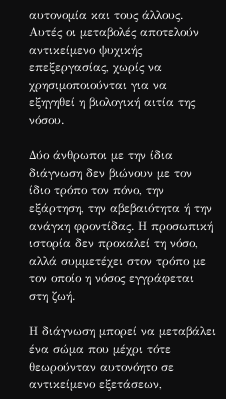αυτονομία και τους άλλους. Αυτές οι μεταβολές αποτελούν αντικείμενο ψυχικής επεξεργασίας, χωρίς να χρησιμοποιούνται για να εξηγηθεί η βιολογική αιτία της νόσου.

Δύο άνθρωποι με την ίδια διάγνωση δεν βιώνουν με τον ίδιο τρόπο τον πόνο, την εξάρτηση, την αβεβαιότητα ή την ανάγκη φροντίδας. Η προσωπική ιστορία δεν προκαλεί τη νόσο, αλλά συμμετέχει στον τρόπο με τον οποίο η νόσος εγγράφεται στη ζωή.

Η διάγνωση μπορεί να μεταβάλει ένα σώμα που μέχρι τότε θεωρούνταν αυτονόητο σε αντικείμενο εξετάσεων,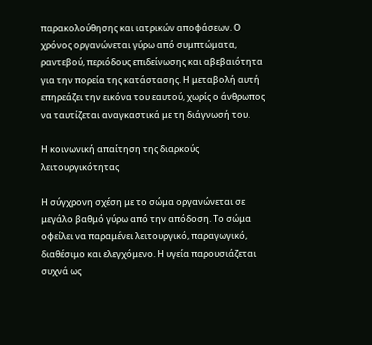παρακολούθησης και ιατρικών αποφάσεων. Ο χρόνος οργανώνεται γύρω από συμπτώματα, ραντεβού, περιόδους επιδείνωσης και αβεβαιότητα για την πορεία της κατάστασης. Η μεταβολή αυτή επηρεάζει την εικόνα του εαυτού, χωρίς ο άνθρωπος να ταυτίζεται αναγκαστικά με τη διάγνωσή του.

Η κοινωνική απαίτηση της διαρκούς λειτουργικότητας

Η σύγχρονη σχέση με το σώμα οργανώνεται σε μεγάλο βαθμό γύρω από την απόδοση. Το σώμα οφείλει να παραμένει λειτουργικό, παραγωγικό, διαθέσιμο και ελεγχόμενο. Η υγεία παρουσιάζεται συχνά ως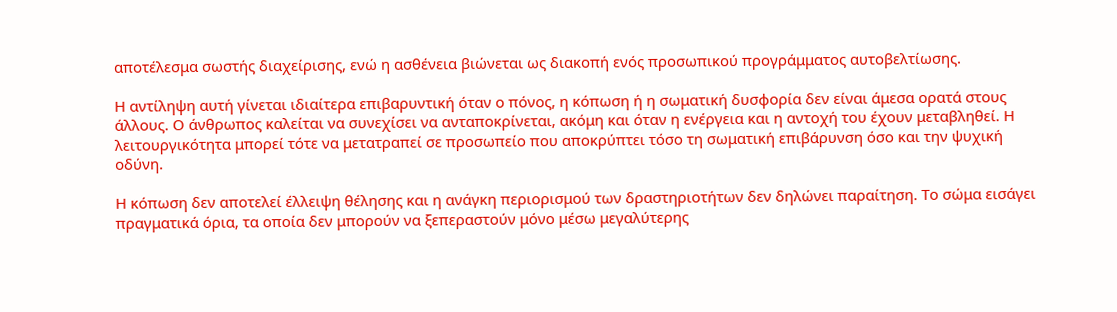αποτέλεσμα σωστής διαχείρισης, ενώ η ασθένεια βιώνεται ως διακοπή ενός προσωπικού προγράμματος αυτοβελτίωσης.

Η αντίληψη αυτή γίνεται ιδιαίτερα επιβαρυντική όταν ο πόνος, η κόπωση ή η σωματική δυσφορία δεν είναι άμεσα ορατά στους άλλους. Ο άνθρωπος καλείται να συνεχίσει να ανταποκρίνεται, ακόμη και όταν η ενέργεια και η αντοχή του έχουν μεταβληθεί. Η λειτουργικότητα μπορεί τότε να μετατραπεί σε προσωπείο που αποκρύπτει τόσο τη σωματική επιβάρυνση όσο και την ψυχική οδύνη.

Η κόπωση δεν αποτελεί έλλειψη θέλησης και η ανάγκη περιορισμού των δραστηριοτήτων δεν δηλώνει παραίτηση. Το σώμα εισάγει πραγματικά όρια, τα οποία δεν μπορούν να ξεπεραστούν μόνο μέσω μεγαλύτερης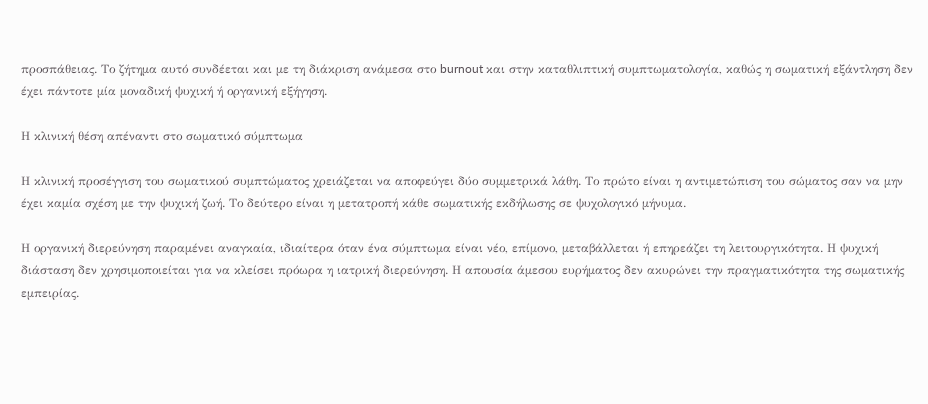προσπάθειας. Το ζήτημα αυτό συνδέεται και με τη διάκριση ανάμεσα στο burnout και στην καταθλιπτική συμπτωματολογία, καθώς η σωματική εξάντληση δεν έχει πάντοτε μία μοναδική ψυχική ή οργανική εξήγηση.

Η κλινική θέση απέναντι στο σωματικό σύμπτωμα

Η κλινική προσέγγιση του σωματικού συμπτώματος χρειάζεται να αποφεύγει δύο συμμετρικά λάθη. Το πρώτο είναι η αντιμετώπιση του σώματος σαν να μην έχει καμία σχέση με την ψυχική ζωή. Το δεύτερο είναι η μετατροπή κάθε σωματικής εκδήλωσης σε ψυχολογικό μήνυμα.

Η οργανική διερεύνηση παραμένει αναγκαία, ιδιαίτερα όταν ένα σύμπτωμα είναι νέο, επίμονο, μεταβάλλεται ή επηρεάζει τη λειτουργικότητα. Η ψυχική διάσταση δεν χρησιμοποιείται για να κλείσει πρόωρα η ιατρική διερεύνηση. Η απουσία άμεσου ευρήματος δεν ακυρώνει την πραγματικότητα της σωματικής εμπειρίας.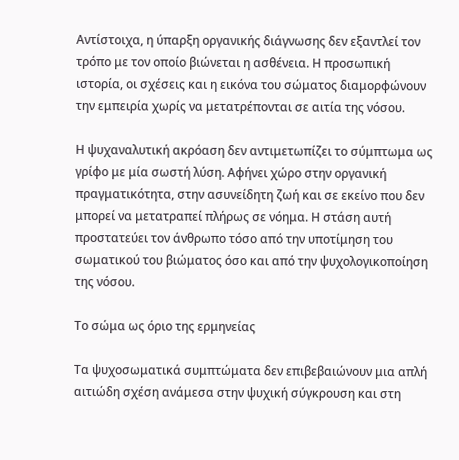Αντίστοιχα, η ύπαρξη οργανικής διάγνωσης δεν εξαντλεί τον τρόπο με τον οποίο βιώνεται η ασθένεια. Η προσωπική ιστορία, οι σχέσεις και η εικόνα του σώματος διαμορφώνουν την εμπειρία χωρίς να μετατρέπονται σε αιτία της νόσου.

Η ψυχαναλυτική ακρόαση δεν αντιμετωπίζει το σύμπτωμα ως γρίφο με μία σωστή λύση. Αφήνει χώρο στην οργανική πραγματικότητα, στην ασυνείδητη ζωή και σε εκείνο που δεν μπορεί να μετατραπεί πλήρως σε νόημα. Η στάση αυτή προστατεύει τον άνθρωπο τόσο από την υποτίμηση του σωματικού του βιώματος όσο και από την ψυχολογικοποίηση της νόσου.

Το σώμα ως όριο της ερμηνείας

Τα ψυχοσωματικά συμπτώματα δεν επιβεβαιώνουν μια απλή αιτιώδη σχέση ανάμεσα στην ψυχική σύγκρουση και στη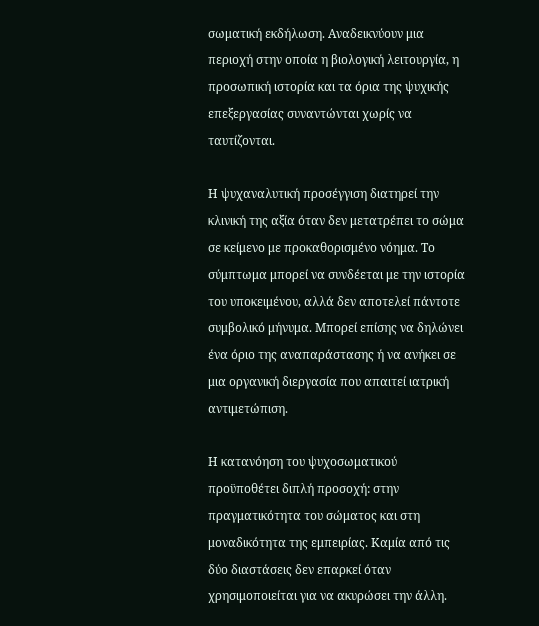σωματική εκδήλωση. Αναδεικνύουν μια περιοχή στην οποία η βιολογική λειτουργία, η προσωπική ιστορία και τα όρια της ψυχικής επεξεργασίας συναντώνται χωρίς να ταυτίζονται.

Η ψυχαναλυτική προσέγγιση διατηρεί την κλινική της αξία όταν δεν μετατρέπει το σώμα σε κείμενο με προκαθορισμένο νόημα. Το σύμπτωμα μπορεί να συνδέεται με την ιστορία του υποκειμένου, αλλά δεν αποτελεί πάντοτε συμβολικό μήνυμα. Μπορεί επίσης να δηλώνει ένα όριο της αναπαράστασης ή να ανήκει σε μια οργανική διεργασία που απαιτεί ιατρική αντιμετώπιση.

Η κατανόηση του ψυχοσωματικού προϋποθέτει διπλή προσοχή: στην πραγματικότητα του σώματος και στη μοναδικότητα της εμπειρίας. Καμία από τις δύο διαστάσεις δεν επαρκεί όταν χρησιμοποιείται για να ακυρώσει την άλλη.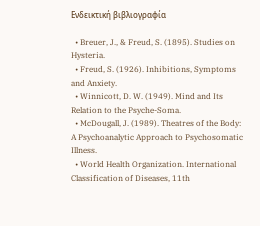Ενδεικτική βιβλιογραφία

  • Breuer, J., & Freud, S. (1895). Studies on Hysteria.
  • Freud, S. (1926). Inhibitions, Symptoms and Anxiety.
  • Winnicott, D. W. (1949). Mind and Its Relation to the Psyche-Soma.
  • McDougall, J. (1989). Theatres of the Body: A Psychoanalytic Approach to Psychosomatic Illness.
  • World Health Organization. International Classification of Diseases, 11th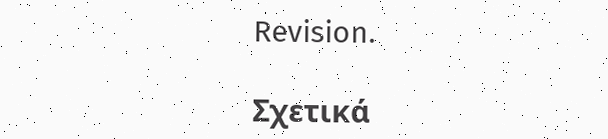Revision.

Σχετικά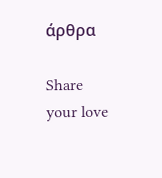άρθρα

Share your love